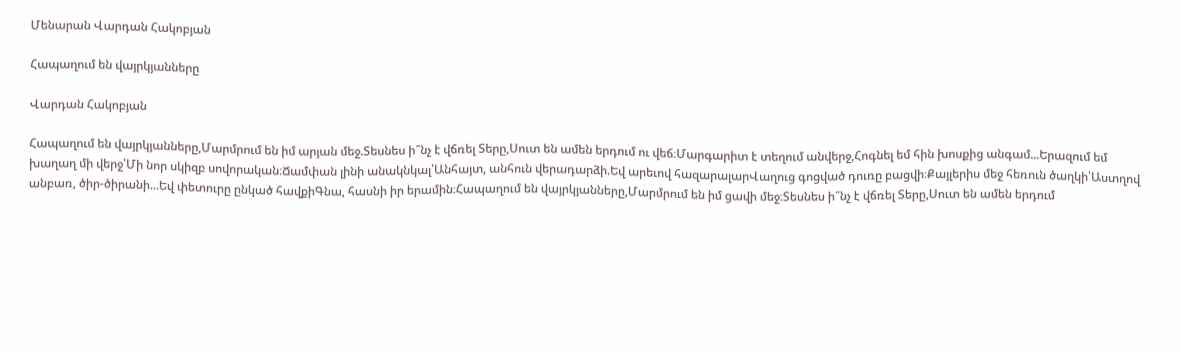Մենարան Վարդան Հակոբյան

Հապաղում են վայրկյանները

Վարդան Հակոբյան

Հապաղում են վայրկյանները,Մարմրում են իմ արյան մեջ.Տեսնես ի՞նչ է վճռել Տերը,Սուտ են ամեն երդում ու վեճ։Մարգարիտ է տեղում անվերջ,Հոգնել եմ հին խոսքից անգամ...Երազում եմ խաղաղ մի վերջ՝Մի նոր սկիզբ սովորական։Ճամփան լինի անակնկալ՝Անհայտ, անհուն վերադարձի.Եվ արեւով հազարալարՎաղուց գոցված դուռը բացվի։Քայլերիս մեջ հեռուն ծաղկի՝Աստղով անբառ, ծիր-ծիրանի...Եվ փետուրը ընկած հավքիԳնա, հասնի իր երամին։Հապաղում են վայրկյանները,Մարմրում են իմ ցավի մեջ։Տեսնես ի՞նչ է վճռել Տերը,Սուտ են ամեն երդում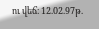ու վեճ։ 12.02.97թ.